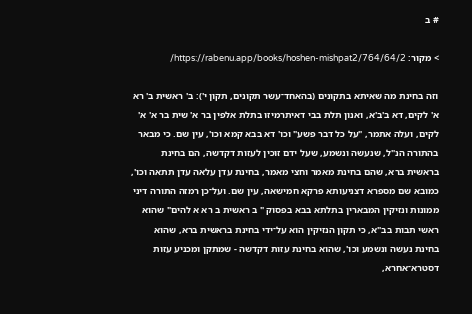# ב

> מקור: https://rabenu.app/books/hoshen-mishpat2/764/64/2/

וזה בחינת מה שאיתא בתקונים (בהאחד־עשר תקונים, תקון י'): ב' ראשית ב' רא א' לקים, דא ב'ב'א, ואנון תלת בבי דאיתרמיזו בתלת אלפין בר א' שית בר א' א' לקים, ועלה אתמר, "על כל דבר פשע" וכו' דא בבא קמא וכו', עין שם. כי מבאר בהתורה הנ"ל, שנעשה ונשמע, שעל ידם זוכין לעזות דקדשה, הם בחינת בראשית ברא, שהם בחינת מאמר וחצי מאמר, בחינת עדן עלאה עדן תתאה וכו', כמובא שם מספרא דצניעותא פרקא חמישאה, עין שם. ועל־כן רמזה התורה דיני ממונות ונזיקין המבארין בתלתא בבא בפסוק " ב ראשית ב רא א להים" שהוא ראשי תבות בב"א, כי תקון הנזיקין הוא על־ידי בחינת בראשית ברא, שהוא בחינת נעשה ונשמע וכו', שהוא בחינת עזות דקדשה - שמתקן ומכניע עזות דסטרא־אחרא,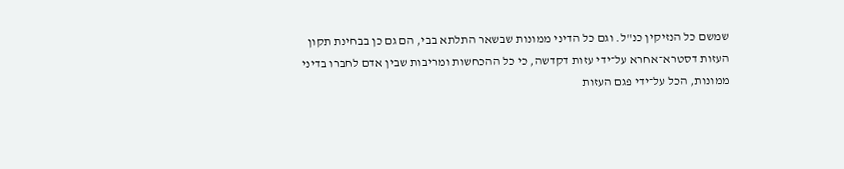שמשם כל הנזיקין כנ"ל. וגם כל הדיני ממונות שבשאר התלתא בבי, הם גם כן בבחינת תקון העזות דסטרא־אחרא על־ידי עזות דקדשה, כי כל ההכחשות ומריבות שבין אדם לחברו בדיני ממונות, הכל על־ידי פגם העזות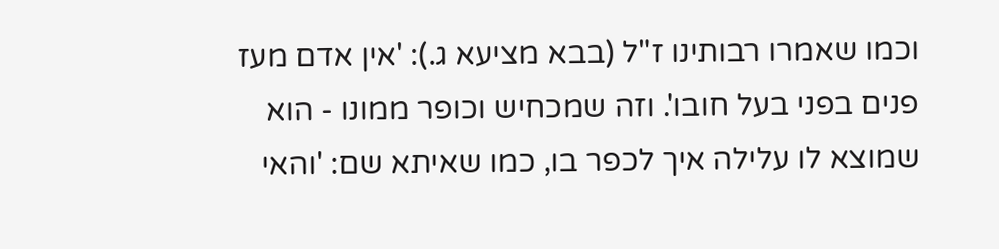וכמו שאמרו רבותינו ז"ל (בבא מציעא ג.): 'אין אדם מעז פנים בפני בעל חובו'. וזה שמכחיש וכופר ממונו - הוא שמוצא לו עלילה איך לכפר בו, כמו שאיתא שם: 'והאי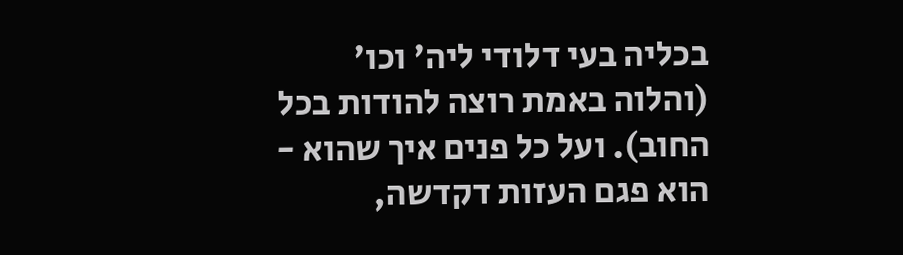בכליה בעי דלודי ליה' וכו' (והלוה באמת רוצה להודות בכל החוב). ועל כל פנים איך שהוא - הוא פגם העזות דקדשה,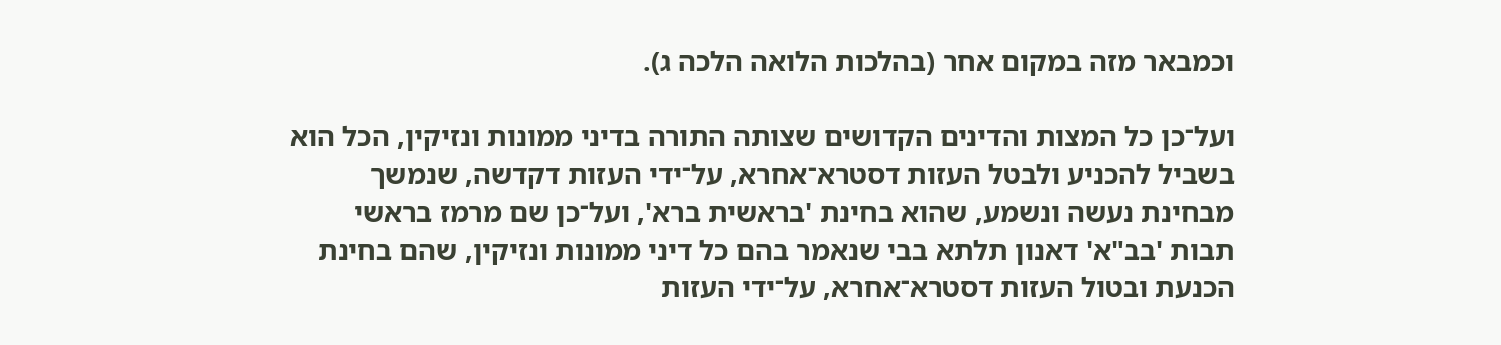וכמבאר מזה במקום אחר (בהלכות הלואה הלכה ג).

ועל־כן כל המצות והדינים הקדושים שצותה התורה בדיני ממונות ונזיקין, הכל הוא בשביל להכניע ולבטל העזות דסטרא־אחרא, על־ידי העזות דקדשה, שנמשך מבחינת נעשה ונשמע, שהוא בחינת 'בראשית ברא', ועל־כן שם מרמז בראשי תבות 'בב"א' דאנון תלתא בבי שנאמר בהם כל דיני ממונות ונזיקין, שהם בחינת הכנעת ובטול העזות דסטרא־אחרא, על־ידי העזות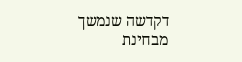דקדשה שנמשך מבחינת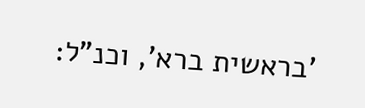'בראשית ברא', וכנ"ל: